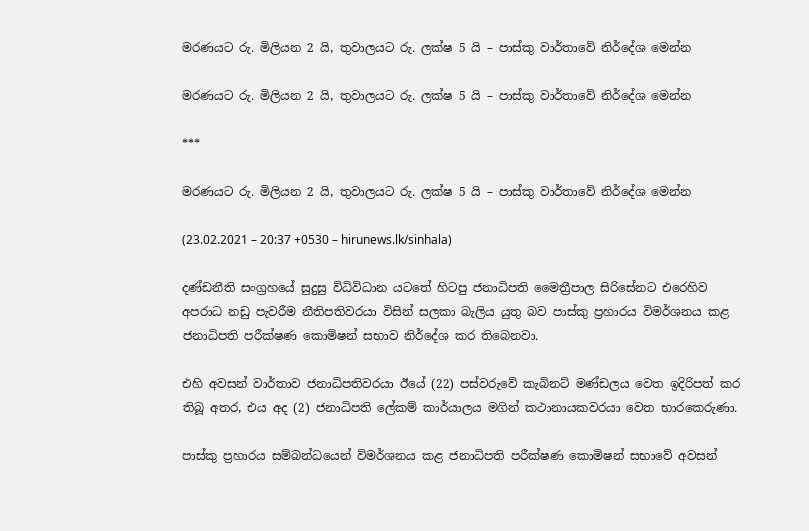මරණයට රු. මිලියන 2 යි, තුවාලයට රු. ලක්ෂ 5 යි – පාස්කු වාර්තාවේ නිර්දේශ මෙන්න

මරණයට රු. මිලියන 2 යි, තුවාලයට රු. ලක්ෂ 5 යි – පාස්කු වාර්තාවේ නිර්දේශ මෙන්න

***

මරණයට රු. මිලියන 2 යි, තුවාලයට රු. ලක්ෂ 5 යි – පාස්කු වාර්තාවේ නිර්දේශ මෙන්න

(23.02.2021 – 20:37 +0530 – hirunews.lk/sinhala)

දණ්ඩනීති සංග්‍රහයේ සුදුසු විධිවිධාන යටතේ හිටපු ජනාධිපති මෛත්‍රීපාල සිරිසේනට එරෙහිව අපරාධ නඩු පැවරීම නීතිපතිවරයා විසින් සලකා බැලිය යුතු බව පාස්කු ප්‍රහාරය විමර්ශනය කළ ජනාධිපති පරීක්ෂණ කොමිෂන් සභාව නිර්දේශ කර තිබෙනවා.

එහි අවසන් වාර්තාව ජනාධිපතිවරයා ඊයේ (22) පස්වරුවේ කැබිනට් මණ්ඩලය වෙත ඉදිරිපත් කර තිබූ අතර, එය අද (2) ජනාධිපති ලේකම් කාර්යාලය මගින් කථානායකවරයා වෙත භාරකෙරුණා.

පාස්කු ප්‍රහාරය සම්බන්ධයෙන් විමර්ශනය කළ ජනාධිපති පරීක්ෂණ කොමිෂන් සභාවේ අවසන්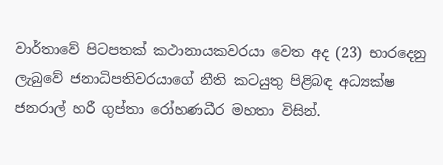වාර්තාවේ පිටපතක් කථානායකවරයා වෙත අද (23) භාරදෙනු ලැබුවේ ජනාධිපතිවරයාගේ නීති කටයුතු පිළිබඳ අධ්‍යක්ෂ ජනරාල් හරී ගුප්තා රෝහණධීර මහතා විසින්.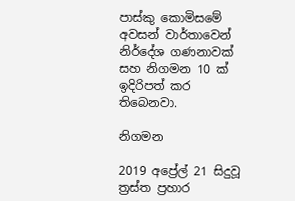පාස්කු කොමිසමේ අවසන් වාර්තාවෙන් නිර්දේශ ගණනාවක් සහ නිගමන 10 ක් ඉදිරිපත් කර තිබෙනවා.

නිගමන

2019 අප්‍රේල් 21 සිදුවූ ත්‍රස්ත ප්‍රහාර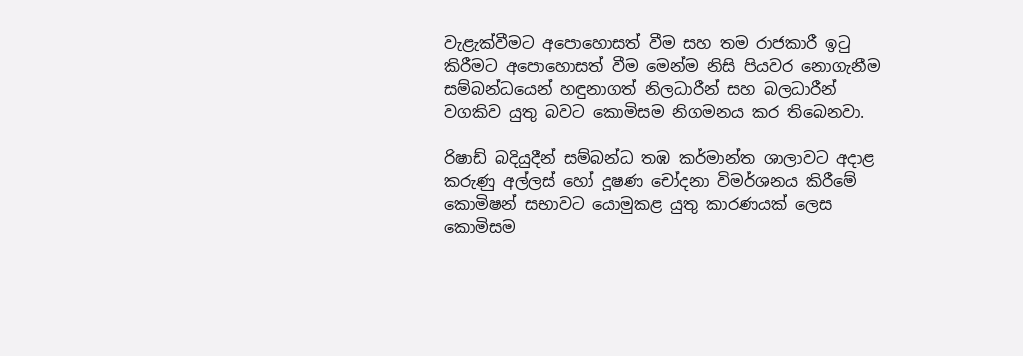වැළැක්වීමට අපොහොසත් වීම සහ තම රාජකාරී ඉටු කිරීමට අපොහොසත් වීම මෙන්ම නිසි පියවර නොගැනීම සම්බන්ධයෙන් හඳුනාගත් නිලධාරීන් සහ බලධාරීන් වගකිව යුතු බවට කොමිසම නිගමනය කර තිබෙනවා.

රිෂාඩ් බදියුදීන් සම්බන්ධ තඹ කර්මාන්ත ශාලාවට අදාළ කරුණු අල්ලස් හෝ දූෂණ චෝදනා විමර්ශනය කිරීමේ කොමිෂන් සභාවට යොමුකළ යුතු කාරණයක් ලෙස කොමිසම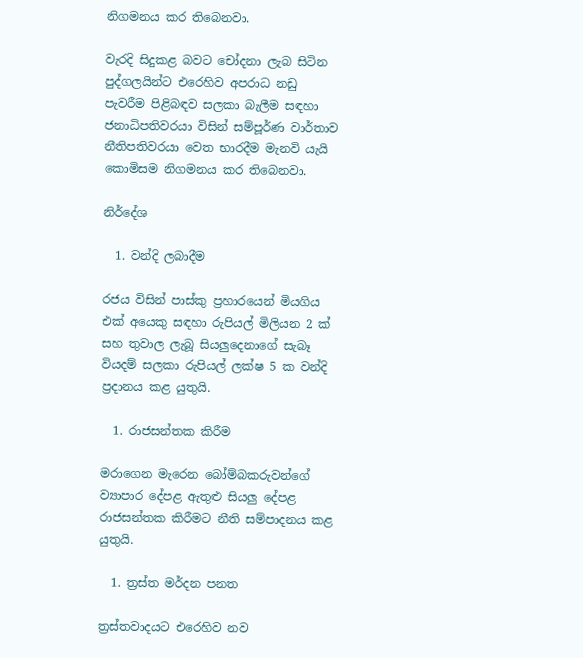නිගමනය කර තිබෙනවා.

වැරදි සිදුකළ බවට චෝදනා ලැබ සිටින පුද්ගලයින්ට එරෙහිව අපරාධ නඩු පැවරීම පිළිබඳව සලකා බැලීම සඳහා ජනාධිපතිවරයා විසින් සම්පූර්ණ වාර්තාව නීතිපතිවරයා වෙත භාරදීම මැනවි යැයි කොමිසම නිගමනය කර තිබෙනවා.

නිර්දේශ

  1. වන්දි ලබාදීම

රජය විසින් පාස්කු ප්‍රහාරයෙන් මියගිය එක් අයෙකු සඳහා රුපියල් මිලියන 2 ක් සහ තුවාල ලැබූ සියලුදෙනාගේ සැබෑ වියදම් සලකා රුපියල් ලක්ෂ 5 ක වන්දි ප්‍රදානය කළ යුතුයි.

  1. රාජසන්තක කිරීම

මරාගෙන මැරෙන බෝම්බකරුවන්ගේ ව්‍යාපාර දේපළ ඇතුළු සියලු දේපළ රාජසන්තක කිරීමට නීති සම්පාදනය කළ යුතුයි.

  1. ත්‍රස්ත මර්දන පනත

ත්‍රස්තවාදයට එරෙහිව නව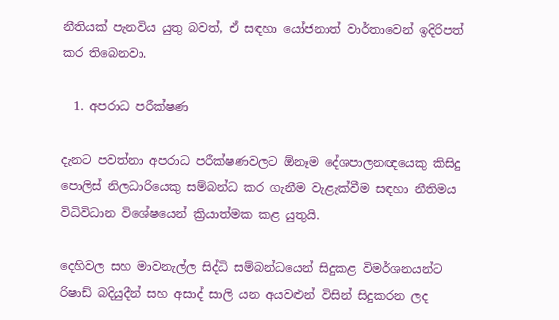නීතියක් පැනවිය යුතු බවත්, ඒ සඳහා යෝජනාත් වාර්තාවෙන් ඉදිරිපත් කර තිබෙනවා.

  1. අපරාධ පරීක්ෂණ

දැනට පවත්නා අපරාධ පරීක්ෂණවලට ඕනෑම දේශපාලනඥයෙකු කිසිදු පොලිස් නිලධාරියෙකු සම්බන්ධ කර ගැනීම වැළැක්වීම සඳහා නීතිමය විධිවිධාන විශේෂයෙන් ක්‍රියාත්මක කළ යුතුයි.

දෙහිවල සහ මාවනැල්ල සිද්ධි සම්බන්ධයෙන් සිදුකළ විමර්ශනයන්ට රිෂාඩ් බදියුදීන් සහ අසාද් සාලි යන අයවළුන් විසින් සිදුකරන ලද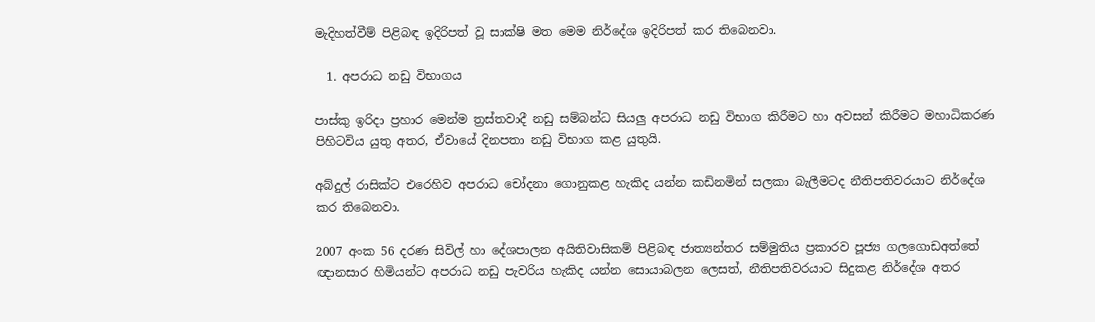මැදිහත්වීම් පිළිබඳ ඉදිරිපත් වූ සාක්ෂි මත මෙම නිර්දේශ ඉදිරිපත් කර තිබෙනවා.

  1. අපරාධ නඩු විභාගය

පාස්කු ඉරිදා ප්‍රහාර මෙන්ම ත්‍රස්තවාදී නඩු සම්බන්ධ සියලු අපරාධ නඩු විභාග කිරීමට හා අවසන් කිරීමට මහාධිකරණ පිහිටවිය යුතු අතර, ඒවායේ දිනපතා නඩු විභාග කළ යුතුයි.

අබ්දුල් රාසික්ට එරෙහිව අපරාධ චෝදනා ගොනුකළ හැකිද යන්න කඩිනමින් සලකා බැලීමටද නීතිපතිවරයාට නිර්දේශ කර තිබෙනවා.

2007 අංක 56 දරණ සිවිල් හා දේශපාලන අයිතිවාසිකම් පිළිබඳ ජාත්‍යන්තර සම්මුතිය ප්‍රකාරව පූජ්‍ය ගලගොඩඅත්තේ ඥානසාර හිමියන්ට අපරාධ නඩු පැවරිය හැකිද යන්න සොයාබලන ලෙසත්, නීතිපතිවරයාට සිදුකළ නිර්දේශ අතර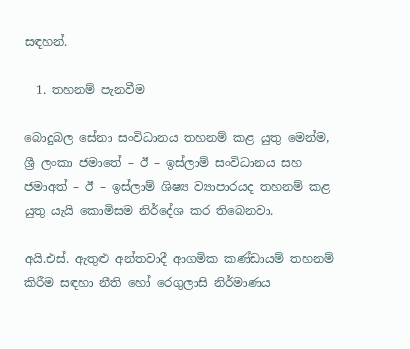සඳහන්.

  1. තහනම් පැනවීම

බොදුබල සේනා සංවිධානය තහනම් කළ යුතු මෙන්ම, ශ්‍රී ලංකා ජමාතේ – ඊ – ඉස්ලාම් සංවිධානය සහ ජමාඅත් – ඊ – ඉස්ලාම් ශිෂ්‍ය ව්‍යාපාරයද තහනම් කළ යුතු යැයි කොමිසම නිර්දේශ කර තිබෙනවා.

අයි.එස්. ඇතුළු අන්තවාදී ආගමික කණ්ඩායම් තහනම් කිරීම සඳහා නීති හෝ රෙගුලාසි නිර්මාණය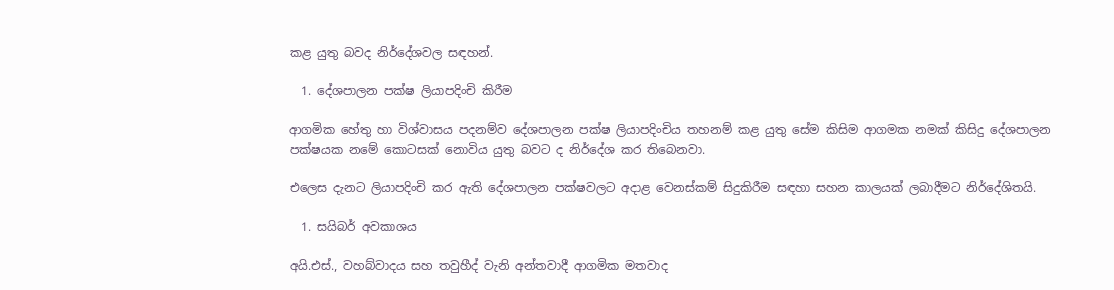කළ යුතු බවද නිර්දේශවල සඳහන්.

  1. දේශපාලන පක්ෂ ලියාපදිංචි කිරීම

ආගමික හේතු හා විශ්වාසය පදනම්ව දේශපාලන පක්ෂ ලියාපදිංචිය තහනම් කළ යුතු සේම කිසිම ආගමක නමක් කිසිදු දේශපාලන පක්ෂයක නමේ කොටසක් නොවිය යුතු බවට ද නිර්දේශ කර තිබෙනවා.

එලෙස දැනට ලියාපදිංචි කර ඇති දේශපාලන පක්ෂවලට අදාළ වෙනස්කම් සිදුකිරීම සඳහා සහන කාලයක් ලබාදීමට නිර්දේශිතයි.

  1. සයිබර් අවකාශය

අයි.එස්., වහබ්වාදය සහ තවුහීද් වැනි අන්තවාදී ආගමික මතවාද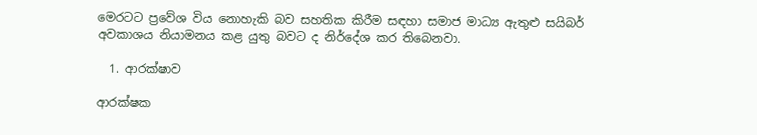මෙරටට ප්‍රවේශ විය නොහැකි බව සහතික කිරීම සඳහා සමාජ මාධ්‍ය ඇතුළු සයිබර් අවකාශය නියාමනය කළ යුතු බවට ද නිර්දේශ කර තිබෙනවා.

  1. ආරක්ෂාව

ආරක්ෂක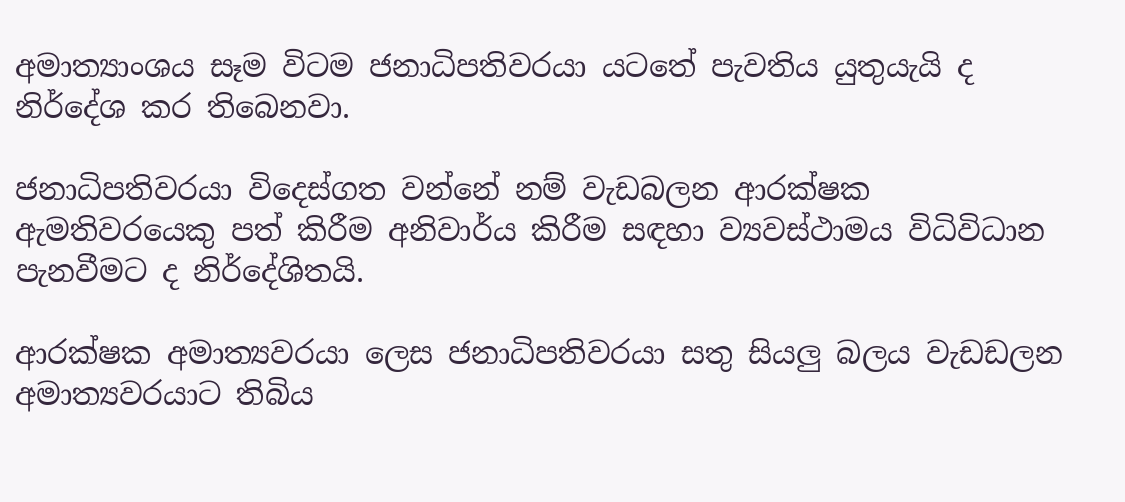අමාත්‍යාංශය සෑම විටම ජනාධිපතිවරයා යටතේ පැවතිය යුතුයැයි ද නිර්දේශ කර තිබෙනවා.

ජනාධිපතිවරයා විදෙස්ගත වන්නේ නම් වැඩබලන ආරක්ෂක ඇමතිවරයෙකු පත් කිරීම අනිවාර්ය කිරීම සඳහා ව්‍යවස්ථාමය විධිවිධාන පැනවීමට ද නිර්දේශිතයි.

ආරක්ෂක අමාත්‍යවරයා ලෙස ජනාධිපතිවරයා සතු සියලු බලය වැඩඩලන අමාත්‍යවරයාට තිබිය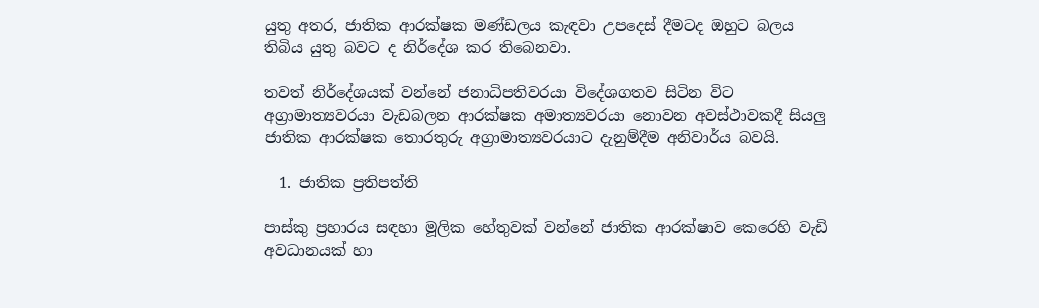යුතු අතර, ජාතික ආරක්ෂක මණ්ඩලය කැඳවා උපදෙස් දීමටද ඔහුට බලය තිබිය යුතු බවට ද නිර්දේශ කර තිබෙනවා.

තවත් නිර්දේශයක් වන්නේ ජනාධිපතිවරයා විදේශගතව සිටින විට අග්‍රාමාත්‍යවරයා වැඩබලන ආරක්ෂක අමාත්‍යවරයා නොවන අවස්ථාවකදී සියලු ජාතික ආරක්ෂක තොරතුරු අග්‍රාමාත්‍යවරයාට දැනුම්දීම අනිවාර්ය බවයි.

  1. ජාතික ප්‍රතිපත්ති

පාස්කු ප්‍රහාරය සඳහා මූලික හේතුවක් වන්නේ ජාතික ආරක්ෂාව කෙරෙහි වැඩි අවධානයක් හා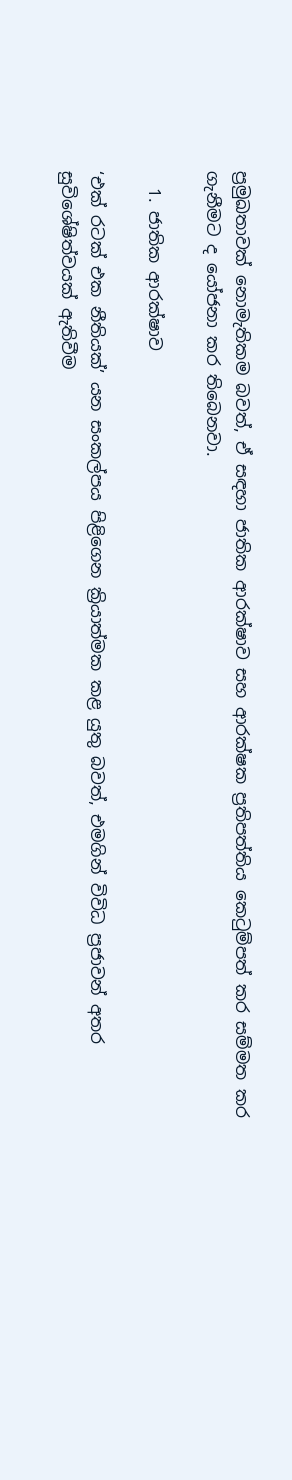ප්‍රමුඛතාවක් නොමැතිකම බවත්, ඒ සඳහා ජාතික ආරක්ෂාව සහ ආරක්ෂක ප්‍රතිපත්තිය කෙටුම්පත් කර සම්මත කර ගැනීමට ද යෝජනා කර තිබෙනවා.

  1. ජාතික ආරක්ෂාව

‘එක් රටක් එක නීතියක්’ යන සංකල්පය පිළිගෙන ක්‍රියාත්මක කළ යුතු බවත්, එමගින් විවිධ ප්‍රජාවන් අතර සුවිශේෂිත්වයක් ඇතිවීම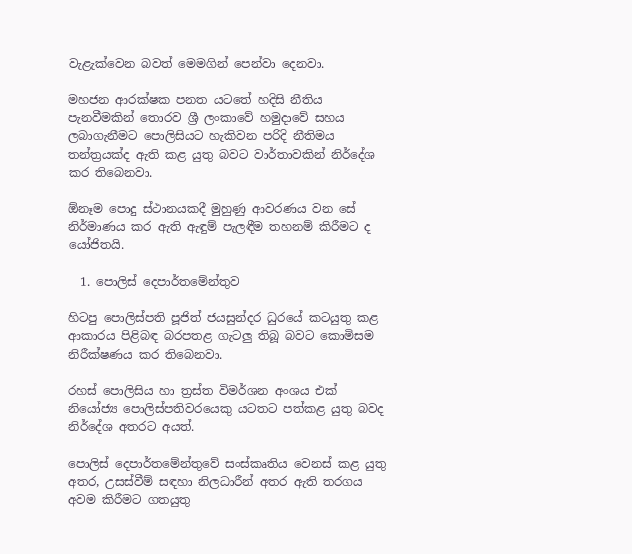වැළැක්වෙන බවත් මෙමගින් පෙන්වා දෙනවා.

මහජන ආරක්ෂක පනත යටතේ හදිසි නීතිය පැනවීමකින් තොරව ශ්‍රී ලංකාවේ හමුදාවේ සහය ලබාගැනීමට පොලිසියට හැකිවන පරිදි නීතිමය තන්ත්‍රයක්ද ඇති කළ යුතු බවට වාර්තාවකින් නිර්දේශ කර තිබෙනවා.

ඕනෑම පොදු ස්ථානයකදී මුහුණු ආවරණය වන සේ නිර්මාණය කර ඇති ඇඳුම් පැලඳීම තහනම් කිරීමට ද යෝජිතයි.

  1. පොලිස් දෙපාර්තමේන්තුව

හිටපු පොලිස්පති පූජිත් ජයසුන්දර ධුරයේ කටයුතු කළ ආකාරය පිළිබඳ බරපතළ ගැටලු තිබූ බවට කොමිසම නිරීක්ෂණය කර තිබෙනවා.

රහස් පොලිසිය හා ත්‍රස්ත විමර්ශන අංශය එක් නියෝජ්‍ය පොලිස්පතිවරයෙකු යටතට පත්කළ යුතු බවද නිර්දේශ අතරට අයත්.

පොලිස් දෙපාර්තමේන්තුවේ සංස්කෘතිය වෙනස් කළ යුතු අතර, උසස්වීම් සඳහා නිලධාරීන් අතර ඇති තරගය අවම කිරීමට ගතයුතු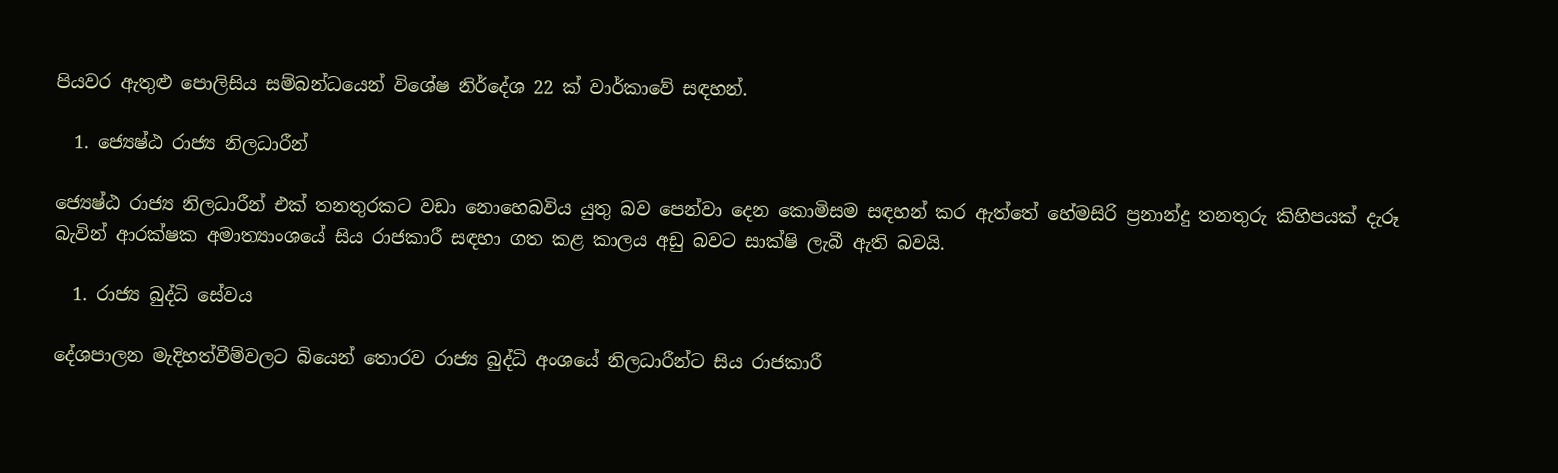පියවර ඇතුළු පොලිසිය සම්බන්ධයෙන් විශේෂ නිර්දේශ 22 ක් වාර්කාවේ සඳහන්.

  1. ජ්‍යෙෂ්ඨ රාජ්‍ය නිලධාරීන්

ජ්‍යෙෂ්ඨ රාජ්‍ය නිලධාරීන් එක් තනතුරකට වඩා නොහෙබවිය යුතු බව පෙන්වා දෙන කොමිසම සඳහන් කර ඇත්තේ හේමසිරි ප්‍රනාන්දු තනතුරු කිහිපයක් දැරූ බැවින් ආරක්ෂක අමාත්‍යාංශයේ සිය රාජකාරී සඳහා ගත කළ කාලය අඩු බවට සාක්ෂි ලැබී ඇති බවයි.

  1. රාජ්‍ය බුද්ධි සේවය

දේශපාලන මැදිහත්වීම්වලට බියෙන් තොරව රාජ්‍ය බුද්ධි අංශයේ නිලධාරීන්ට සිය රාජකාරී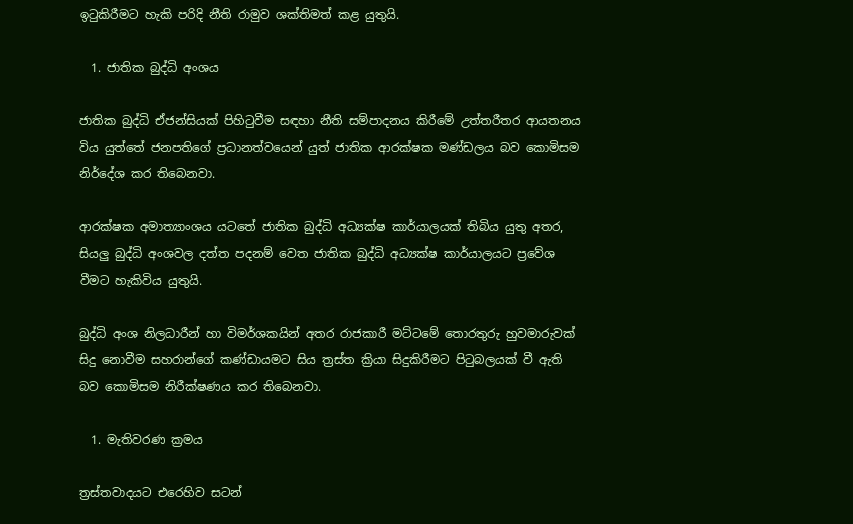ඉටුකිරීමට හැකි පරිදි නීති රාමුව ශක්තිමත් කළ යුතුයි.

  1. ජාතික බුද්ධි අංශය

ජාතික බුද්ධි ඒජන්සියක් පිහිටුවීම සඳහා නීති සම්පාදනය කිරීමේ උත්තරීතර ආයතනය විය යුත්තේ ජනපතිගේ ප්‍රධානත්වයෙන් යුත් ජාතික ආරක්ෂක මණ්ඩලය බව කොමිසම නිර්දේශ කර තිබෙනවා.

ආරක්ෂක අමාත්‍යාංශය යටතේ ජාතික බුද්ධි අධ්‍යක්ෂ කාර්යාලයක් තිබිය යුතු අතර, සියලු බුද්ධි අංශවල දත්ත පදනම් වෙත ජාතික බුද්ධි අධ්‍යක්ෂ කාර්යාලයට ප්‍රවේශ වීමට හැකිවිය යුතුයි.

බුද්ධි අංශ නිලධාරීන් හා විමර්ශකයින් අතර රාජකාරී මට්ටමේ තොරතුරු හුවමාරුවක් සිදු නොවීම සහරාන්ගේ කණ්ඩායමට සිය ත්‍රස්ත ක්‍රියා සිදුකිරීමට පිටුබලයක් වී ඇති බව කොමිසම නිරීක්ෂණය කර තිබෙනවා.

  1. මැතිවරණ ක්‍රමය

ත්‍රස්තවාදයට එරෙහිව සටන්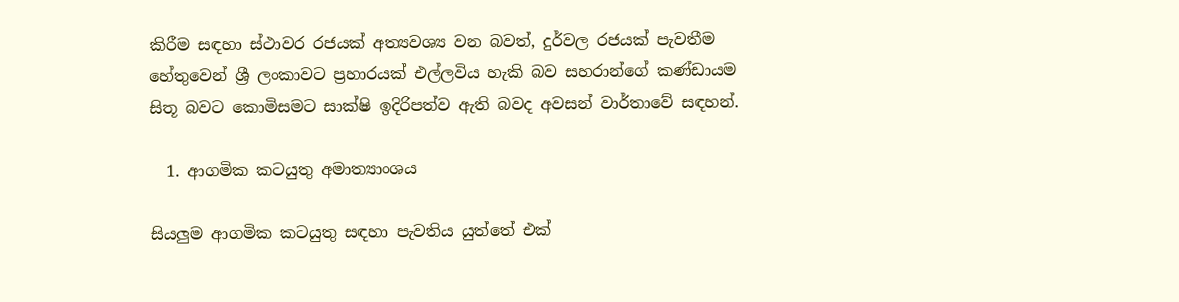කිරීම සඳහා ස්ථාවර රජයක් අත්‍යවශ්‍ය වන බවත්, දුර්වල රජයක් පැවතීම හේතුවෙන් ශ්‍රී ලංකාවට ප්‍රහාරයක් එල්ලවිය හැකි බව සහරාන්ගේ කණ්ඩායම සිතූ බවට කොමිසමට සාක්ෂි ඉදිරිපත්ව ඇති බවද අවසන් වාර්තාවේ සඳහන්.

  1. ආගමික කටයුතු අමාත්‍යාංශය

සියලුම ආගමික කටයුතු සඳහා පැවතිය යුත්තේ එක්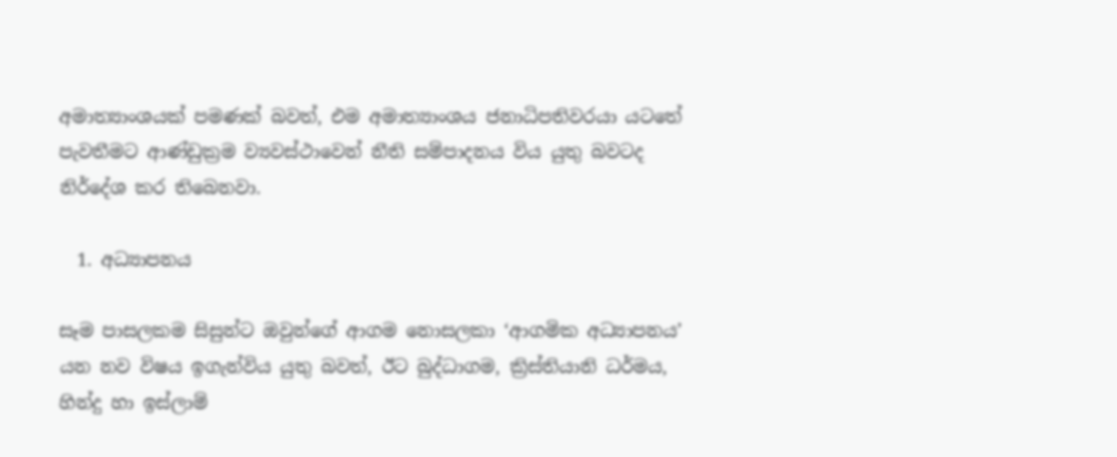අමාත්‍යාංශයක් පමණක් බවත්, එම අමාත්‍යාංශය ජනාධිපතිවරයා යටතේ පැවතීමට ආණ්ඩුක්‍රම ව්‍යවස්ථාවෙන් නීති සම්පාදනය විය යුතු බවටද නිර්දේශ කර තිබෙනවා.

  1. අධ්‍යාපනය

සෑම පාසලකම සිසුන්ට ඔවුන්ගේ ආගම නොසලකා ‘ආගමික අධ්‍යාපනය’ යන නව විෂය ඉගැන්විය යුතු බවත්, ඊට බුද්ධාගම, ක්‍රිස්තියානි ධර්මය, හින්දු හා ඉස්ලාම්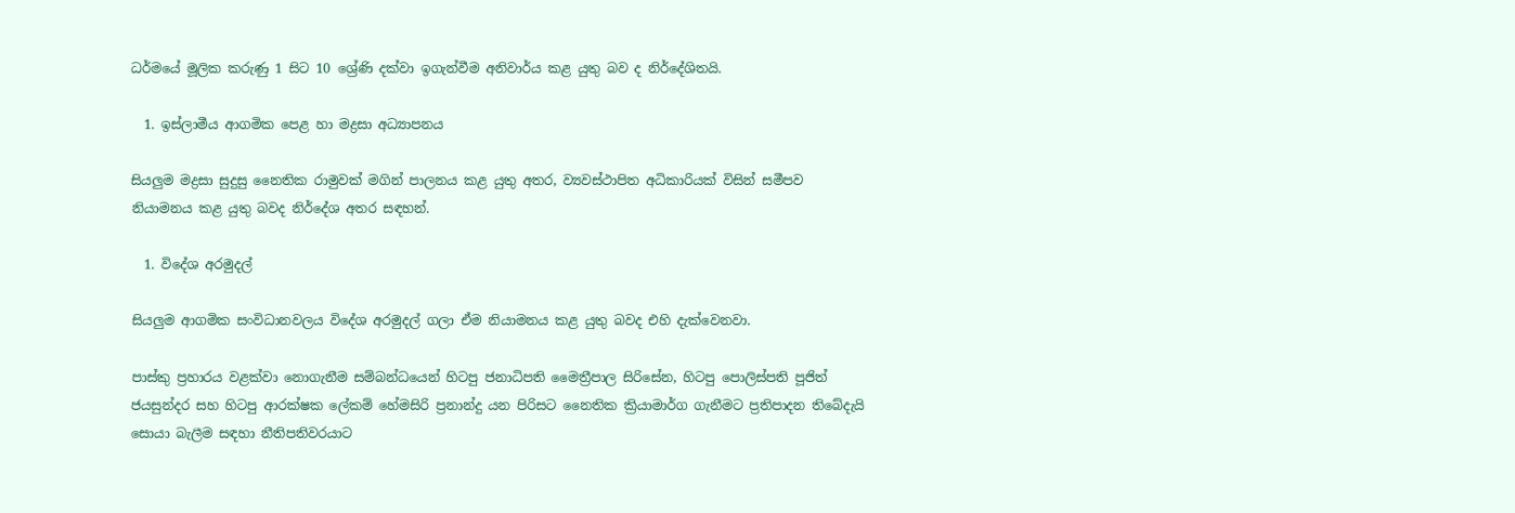ධර්මයේ මූලික කරුණු 1 සිට 10 ශ්‍රේණි දක්වා ඉගැන්වීම අනිවාර්ය කළ යුතු බව ද නිර්දේශිතයි.

  1. ඉස්ලාමීය ආගමික පෙළ හා මද්‍රසා අධ්‍යාපනය

සියලුම මද්‍රසා සුදුසු නෛතික රාමුවක් මගින් පාලනය කළ යුතු අතර, ව්‍යවස්ථාපිත අධිකාරියක් විසින් සමීපව නියාමනය කළ යුතු බවද නිර්දේශ අතර සඳහන්.

  1. විදේශ අරමුදල්

සියලුම ආගමික සංවිධානවලය විදේශ අරමුදල් ගලා ඒම නියාමනය කළ යුතු බවද එහි දැක්වෙනවා.

පාස්කු ප්‍රහාරය වළක්වා නොගැනීම සම්බන්ධයෙන් හිටපු ජනාධිපති මෛත්‍රීපාල සිරිසේන, හිටපු පොලිස්පති පූජිත් ජයසුන්දර සහ හිටපු ආරක්ෂක ලේකම් හේමසිරි ප්‍රනාන්දු යන පිරිසට නෛතික ක්‍රියාමාර්ග ගැනීමට ප්‍රතිපාදන තිබේදැයි සොයා බැලීම සඳහා නීතිපතිවරයාට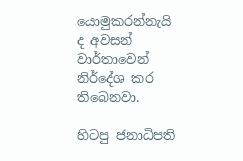යොමුකරන්නැයි ද අවසන් වාර්තාවෙන් නිර්දේශ කර තිබෙනවා.

හිටපු ජනාධිපති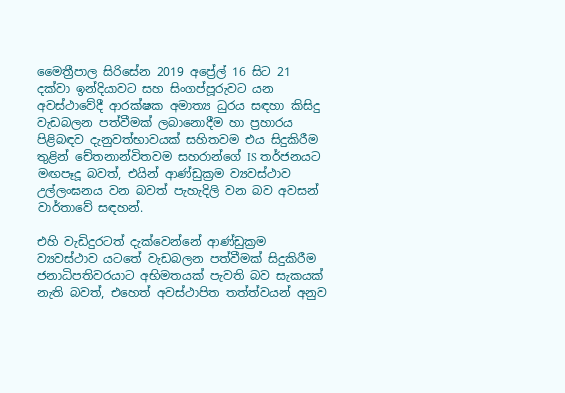මෛත්‍රීපාල සිරිසේන 2019 අප්‍රේල් 16 සිට 21 දක්වා ඉන්දියාවට සහ සිංගප්පූරුවට යන අවස්ථාවේදී ආරක්ෂක අමාත්‍ය ධුරය සඳහා කිසිදු වැඩබලන පත්වීමක් ලබානොදීම හා ප්‍රහාරය පිළිබඳව දැනුවත්භාවයක් සහිතවම එය සිදුකිරීම තුළින් චේතනාන්විතවම සහරාන්ගේ IS තර්ජනයට මඟපෑදූ බවත්, එයින් ආණ්ඩුක්‍රම ව්‍යවස්ථාව උල්ලංඝනය වන බවත් පැහැදිලි වන බව අවසන් වාර්තාවේ සඳහන්.

එහි වැඩිදුරටත් දැක්වෙන්නේ ආණ්ඩුක්‍රම ව්‍යවස්ථාව යටතේ වැඩබලන පත්වීමක් සිදුකිරීම ජනාධිපතිවරයාට අභිමතයක් පැවති බව සැකයක් නැති බවත්, එහෙත් අවස්ථාපිත තත්ත්වයන් අනුව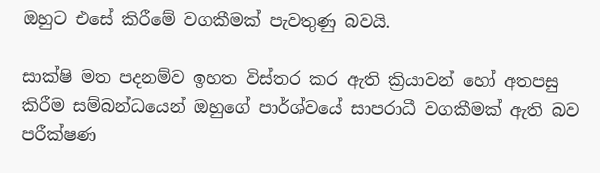ඔහුට එසේ කිරීමේ වගකීමක් පැවතුණු බවයි.

සාක්ෂි මත පදනම්ව ඉහත විස්තර කර ඇති ක්‍රියාවන් හෝ අතපසු කිරීම සම්බන්ධයෙන් ඔහුගේ පාර්ශ්වයේ සාපරාධී වගකීමක් ඇති බව පරීක්ෂණ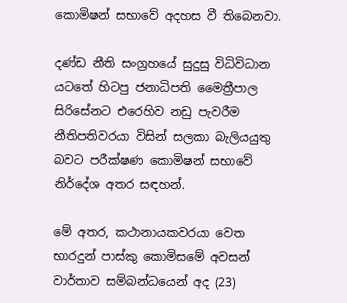කොමිෂන් සභාවේ අදහස වී තිබෙනවා.

දණ්ඩ නීති සංග්‍රහයේ සුදුසු විධිවිධාන යටතේ හිටපු ජනාධිපති මෛත්‍රීපාල සිරිසේනට එරෙහිව නඩු පැවරීම නීතිපතිවරයා විසින් සලකා බැලියයුතු බවට පරීක්ෂණ කොමිෂන් සභාවේ නිර්දේශ අතර සඳහන්.

මේ අතර, කථානායකවරයා වෙත භාරදුන් පාස්කු කොමිසමේ අවසන් වාර්තාව සම්බන්ධයෙන් අද (23)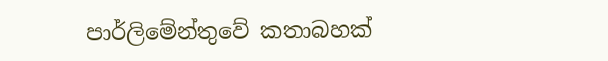පාර්ලිමේන්තුවේ කතාබහක්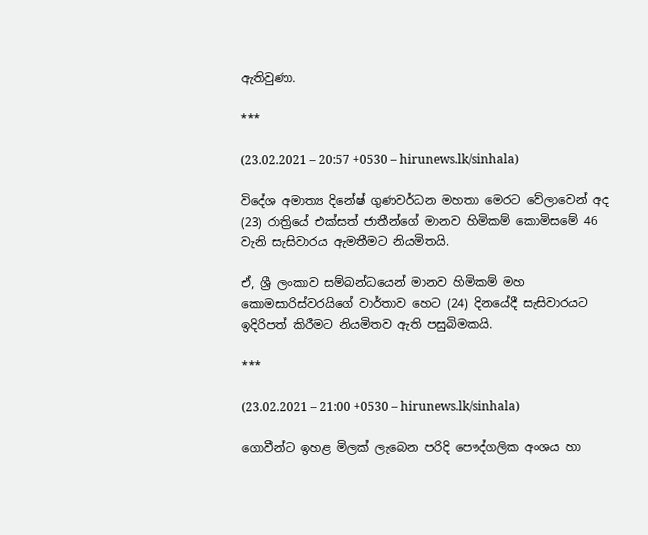ඇතිවුණා.

***

(23.02.2021 – 20:57 +0530 – hirunews.lk/sinhala)

විදේශ අමාත්‍ය දිනේෂ් ගුණවර්ධන මහතා මෙරට වේලාවෙන් අද (23) රාත්‍රියේ එක්සත් ජාතීන්ගේ මානව හිමිකම් කොමිසමේ 46 වැනි සැසිවාරය ඇමතීමට නියමිතයි.

ඒ, ශ්‍රී ලංකාව සම්බන්ධයෙන් මානව හිමිකම් මහ කොමසාරිස්වරයිගේ වාර්තාව හෙට (24) දිනයේදී සැසිවාරයට ඉදිරිපත් කිරීමට නියමිතව ඇති පසුබිමකයි.

***

(23.02.2021 – 21:00 +0530 – hirunews.lk/sinhala)

ගොවීන්ට ඉහළ මිලක් ලැබෙන පරිදි පෞද්ගලික අංශය හා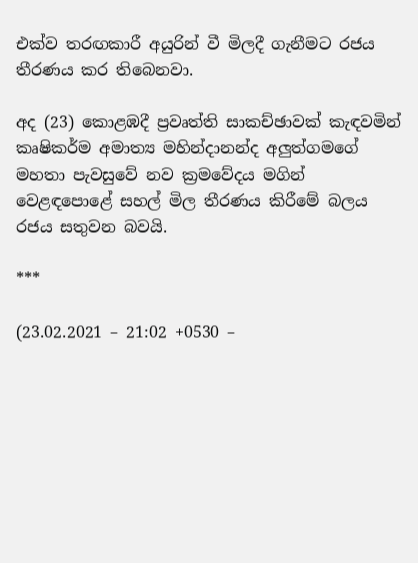එක්ව තරඟකාරී අයුරින් වී මිලදී ගැනීමට රජය තීරණය කර තිබෙනවා.

අද (23) කොළඹදී ප්‍රවෘත්ති සාකච්ඡාවක් කැඳවමින් කෘෂිකර්ම අමාත්‍ය මහින්දානන්ද අලුත්ගමගේ මහතා පැවසුවේ නව ක්‍රමවේදය මගින් වෙළඳපොළේ සහල් මිල තීරණය කිරීමේ බලය රජය සතුවන බවයි.

***

(23.02.2021 – 21:02 +0530 –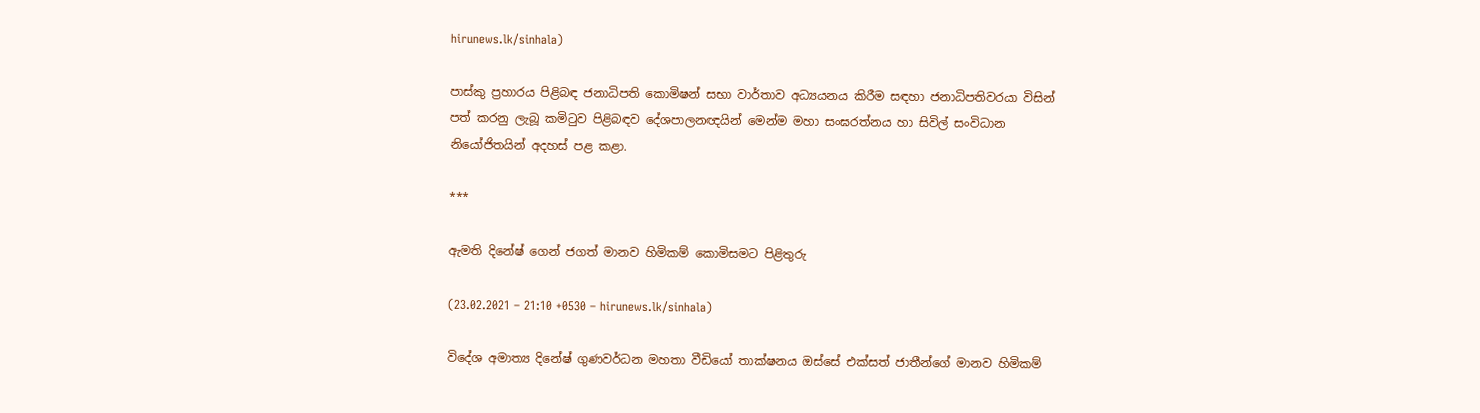hirunews.lk/sinhala)

පාස්කු ප්‍රහාරය පිළිබඳ ජනාධිපති කොමිෂන් සභා වාර්තාව අධ්‍යයනය කිරීම සඳහා ජනාධිපතිවරයා විසින් පත් කරනු ලැබූ කමිටුව පිළිබඳව දේශපාලනඥයින් මෙන්ම මහා සංඝරත්නය හා සිවිල් සංවිධාන නියෝජිතයින් අදහස් පළ කළා.

***

ඇමති දිනේෂ් ගෙන් ජගත් මානව හිමිකම් කොමිසමට පිළිතුරු

(23.02.2021 – 21:10 +0530 – hirunews.lk/sinhala)

විදේශ අමාත්‍ය දිනේෂ් ගුණවර්ධන මහතා වීඩියෝ තාක්ෂනය ඔස්සේ එක්සත් ජාතීන්ගේ මානව හිමිකම්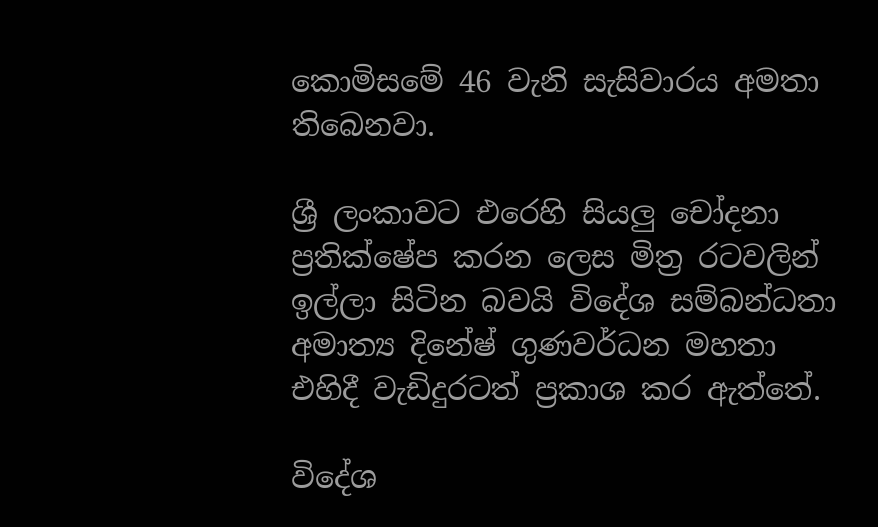කොමිසමේ 46 වැනි සැසිවාරය අමතා තිබෙනවා.

ශ්‍රී ලංකාවට එරෙහි සියලු චෝදනා ප්‍රතික්ෂේප කරන ලෙස මිත්‍ර රටවලින් ඉල්ලා සිටින බවයි විදේශ සම්බන්ධතා අමාත්‍ය දිනේෂ් ගුණවර්ධන මහතා එහිදී වැඩිදුරටත් ප්‍රකාශ කර ඇත්තේ.

විදේශ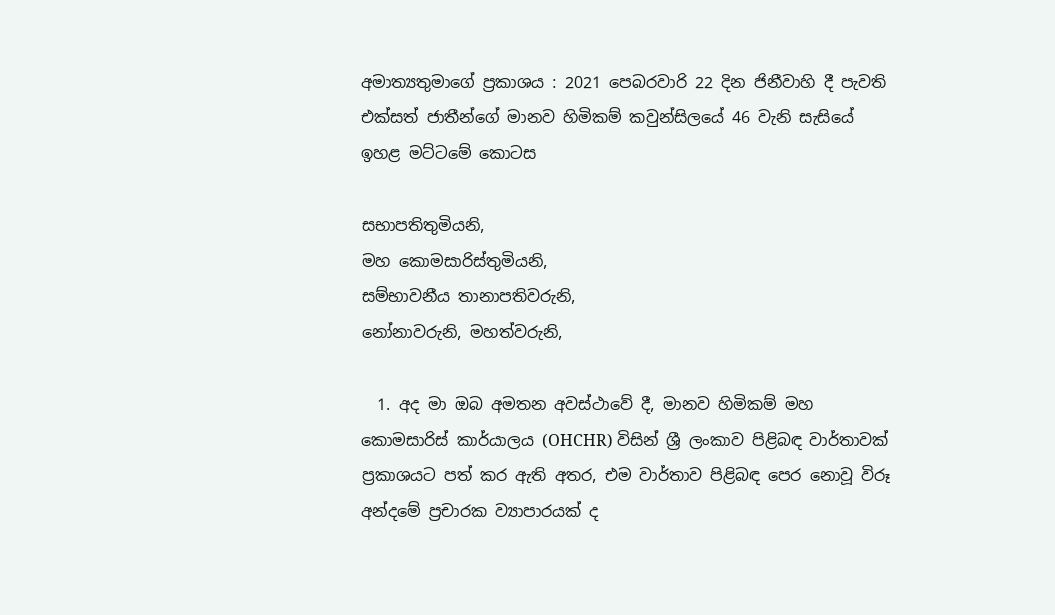අමාත්‍යතුමාගේ ප්‍රකාශය : 2021 පෙබරවාරි 22 දින ජිනීවාහි දී පැවති එක්සත් ජාතීන්ගේ මානව හිමිකම් කවුන්සිලයේ 46 වැනි සැසියේ ඉහළ මට්ටමේ කොටස

සභාපතිතුමියනි,
මහ කොමසාරිස්තුමියනි,
සම්භාවනීය තානාපතිවරුනි,
නෝනාවරුනි, මහත්වරුනි,

  1. අද මා ඔබ අමතන අවස්ථාවේ දී, මානව හිමිකම් මහ කොමසාරිස් කාර්යාලය (OHCHR) විසින් ශ්‍රී ලංකාව පිළිබඳ වාර්තාවක් ප්‍රකාශයට පත් කර ඇති අතර, එම වාර්තාව පිළිබඳ පෙර නොවූ විරූ අන්දමේ ප්‍රචාරක ව්‍යාපාරයක් ද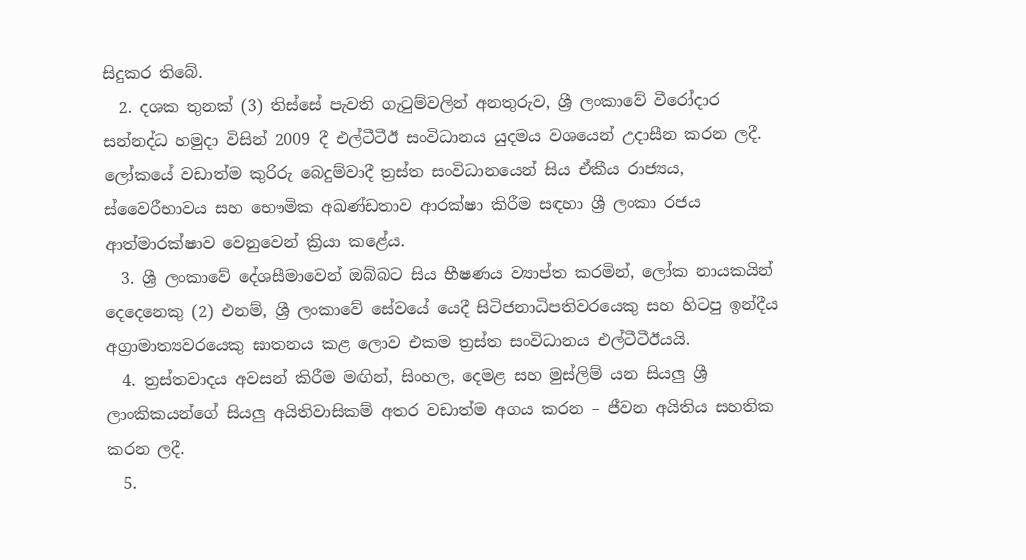සිදුකර තිබේ.
  2. දශක තුනක් (3) තිස්සේ පැවති ගැටුම්වලින් අනතුරුව, ශ්‍රී ලංකාවේ වීරෝදාර සන්නද්ධ හමුදා විසින් 2009 දී එල්ටීටීඊ සංවිධානය යුදමය වශයෙන් උදාසීන කරන ලදී. ලෝකයේ වඩාත්ම කුරිරු බෙදුම්වාදී ත්‍රස්ත සංවිධානයෙන් සිය ඒකීය රාජ්‍යය, ස්වෛරීභාවය සහ භෞමික අඛණ්ඩතාව ආරක්ෂා කිරීම සඳහා ශ්‍රී ලංකා රජය ආත්මාරක්ෂාව වෙනුවෙන් ක්‍රියා කළේය.
  3. ශ්‍රී ලංකාවේ දේශසීමාවෙන් ඔබ්බට සිය භීෂණය ව්‍යාප්ත කරමින්, ලෝක නායකයින් දෙදෙනෙකු (2) එනම්, ශ්‍රී ලංකාවේ සේවයේ යෙදී සිටිජනාධිපතිවරයෙකු සහ හිටපු ඉන්දීය අග්‍රාමාත්‍යවරයෙකු ඝාතනය කළ ලොව එකම ත්‍රස්ත සංවිධානය එල්ටීටීඊයයි.
  4. ත්‍රස්තවාදය අවසන් කිරීම මඟින්, සිංහල, දෙමළ සහ මුස්ලිම් යන සියලු ශ්‍රී ලාංකිකයන්ගේ සියලු අයිතිවාසිකම් අතර වඩාත්ම අගය කරන – ජීවන අයිතිය සහතික කරන ලදී.
  5.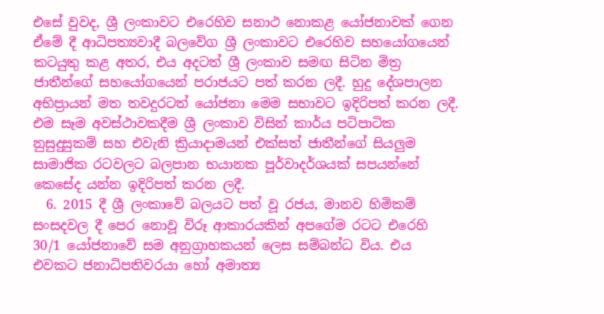එසේ වුවද, ශ්‍රී ලංකාවට එරෙහිව සනාථ නොකළ යෝජනාවක් ගෙන ඒමේ දී ආධිපත්‍යවාදී බලවේග ශ්‍රී ලංකාවට එරෙහිව සහයෝගයෙන් කටයුතු කළ අතර, එය අදටත් ශ්‍රී ලංකාව සමඟ සිටින මිත්‍ර ජාතීන්ගේ සහයෝගයෙන් පරාජයට පත් කරන ලදී. හුදු දේශපාලන අභිප්‍රායන් මත තවදුරටත් යෝජනා මෙම සභාවට ඉදිරිපත් කරන ලදී. එම සෑම අවස්ථාවකදීම ශ්‍රී ලංකාව විසින් කාර්ය පටිපාටික නුසුදුසුකම් සහ එවැනි ක්‍රියාදාමයන් එක්සත් ජාතීන්ගේ සියලුම සාමාජික රටවලට බලපාන භයානක පූර්වාදර්ශයක් සපයන්නේ කෙසේද යන්න ඉදිරිපත් කරන ලදී.
  6. 2015 දී ශ්‍රී ලංකාවේ බලයට පත් වූ රජය, මානව හිමිකම් සංසදවල දී පෙර නොවූ විරූ ආකාරයකින් අපගේම රටට එරෙහි 30/1 යෝජනාවේ සම අනුග්‍රාහකයන් ලෙස සම්බන්ධ විය. එය එවකට ජනාධිපතිවරයා හෝ අමාත්‍ය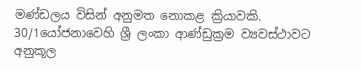මණ්ඩලය විසින් අනුමත නොකළ ක්‍රියාවකි. 30/1යෝජනාවෙහි ශ්‍රී ලංකා ආණ්ඩුක්‍රම ව්‍යවස්ථාවට අනුකූල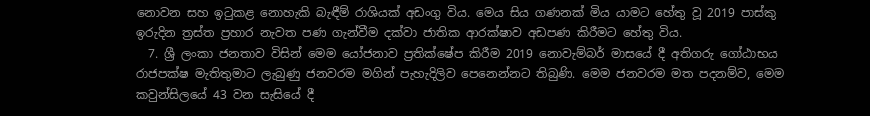නොවන සහ ඉටුකළ නොහැකි බැඳීම් රාශියක් අඩංගු විය. මෙය සිය ගණනක් මිය යාමට හේතු වූ 2019 පාස්කු ඉරුදින ත්‍රස්ත ප්‍රහාර නැවත පණ ගැන්වීම දක්වා ජාතික ආරක්ෂාව අඩපණ කිරීමට හේතු විය.
  7. ශ්‍රී ලංකා ජනතාව විසින් මෙම යෝජනාව ප්‍රතික්ෂේප කිරීම 2019 නොවැම්බර් මාසයේ දී අතිගරු ගෝඨාභය රාජපක්ෂ මැතිතුමාට ලැබුණු ජනවරම මගින් පැහැදිලිව පෙනෙන්නට තිබුණි. මෙම ජනවරම මත පදනම්ව, මෙම කවුන්සිලයේ 43 වන සැසියේ දී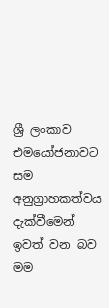ශ්‍රී ලංකාව එමයෝජනාවට සම අනුග්‍රාහකත්වය දැක්වීමෙන් ඉවත් වන බව මම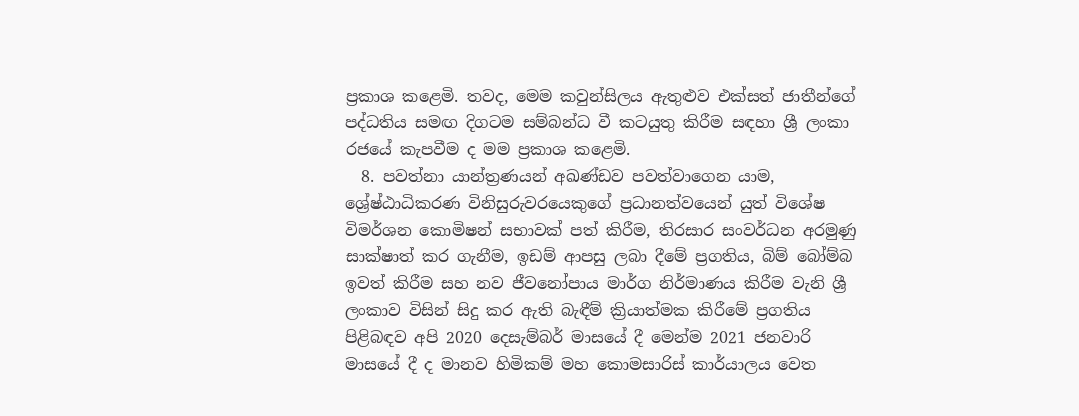ප්‍රකාශ කළෙමි. තවද, මෙම කවුන්සිලය ඇතුළුව එක්සත් ජාතීන්ගේ පද්ධතිය සමඟ දිගටම සම්බන්ධ වී කටයුතු කිරීම සඳහා ශ්‍රී ලංකා රජයේ කැපවීම ද මම ප්‍රකාශ කළෙමි.
  8. පවත්නා යාන්ත්‍රණයන් අඛණ්ඩව පවත්වාගෙන යාම, ශ්‍රේෂ්ඨාධිකරණ විනිසුරුවරයෙකුගේ ප්‍රධානත්වයෙන් යුත් විශේෂ විමර්ශන කොමිෂන් සභාවක් පත් කිරීම, තිරසාර සංවර්ධන අරමුණු සාක්ෂාත් කර ගැනීම, ඉඩම් ආපසු ලබා දීමේ ප්‍රගතිය, බිම් බෝම්බ ඉවත් කිරීම සහ නව ජීවනෝපාය මාර්ග නිර්මාණය කිරීම වැනි ශ්‍රී ලංකාව විසින් සිදු කර ඇති බැඳීම් ක්‍රියාත්මක කිරීමේ ප්‍රගතිය පිළිබඳව අපි 2020 දෙසැම්බර් මාසයේ දී මෙන්ම 2021 ජනවාරි මාසයේ දී ද මානව හිමිකම් මහ කොමසාරිස් කාර්යාලය වෙත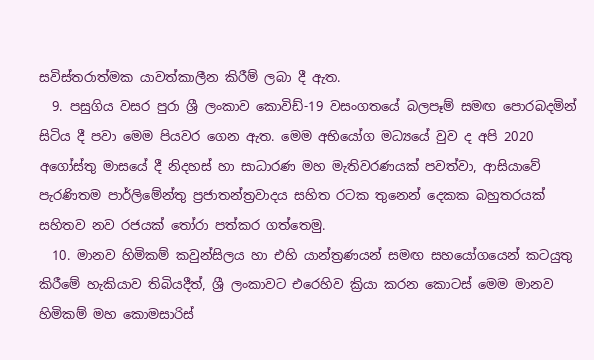සවිස්තරාත්මක යාවත්කාලීන කිරීම් ලබා දී ඇත.
  9. පසුගිය වසර පුරා ශ්‍රී ලංකාව කොවිඩ්-19 වසංගතයේ බලපෑම් සමඟ පොරබදමින් සිටිය දී පවා මෙම පියවර ගෙන ඇත. මෙම අභියෝග මධ්‍යයේ වුව ද අපි 2020 අගෝස්තු මාසයේ දී නිදහස් හා සාධාරණ මහ මැතිවරණයක් පවත්වා, ආසියාවේ පැරණිතම පාර්ලිමේන්තු ප්‍රජාතන්ත්‍රවාදය සහිත රටක තුනෙන් දෙකක බහුතරයක් සහිතව නව රජයක් තෝරා පත්කර ගත්තෙමු.
  10. මානව හිමිකම් කවුන්සිලය හා එහි යාන්ත්‍රණයන් සමඟ සහයෝගයෙන් කටයුතු කිරීමේ හැකියාව තිබියදීත්, ශ්‍රී ලංකාවට එරෙහිව ක්‍රියා කරන කොටස් මෙම මානව හිමිකම් මහ කොමසාරිස්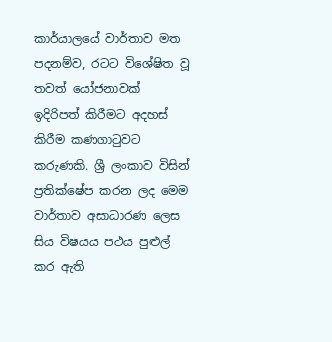කාර්යාලයේ වාර්තාව මත පදනම්ව, රටට විශේෂිත වූ තවත් යෝජනාවක් ඉදිරිපත් කිරීමට අදහස් කිරීම කණගාටුවට කරුණකි. ශ්‍රී ලංකාව විසින් ප්‍රතික්ෂේප කරන ලද මෙම වාර්තාව අසාධාරණ ලෙස සිය විෂයය පථය පුළුල් කර ඇති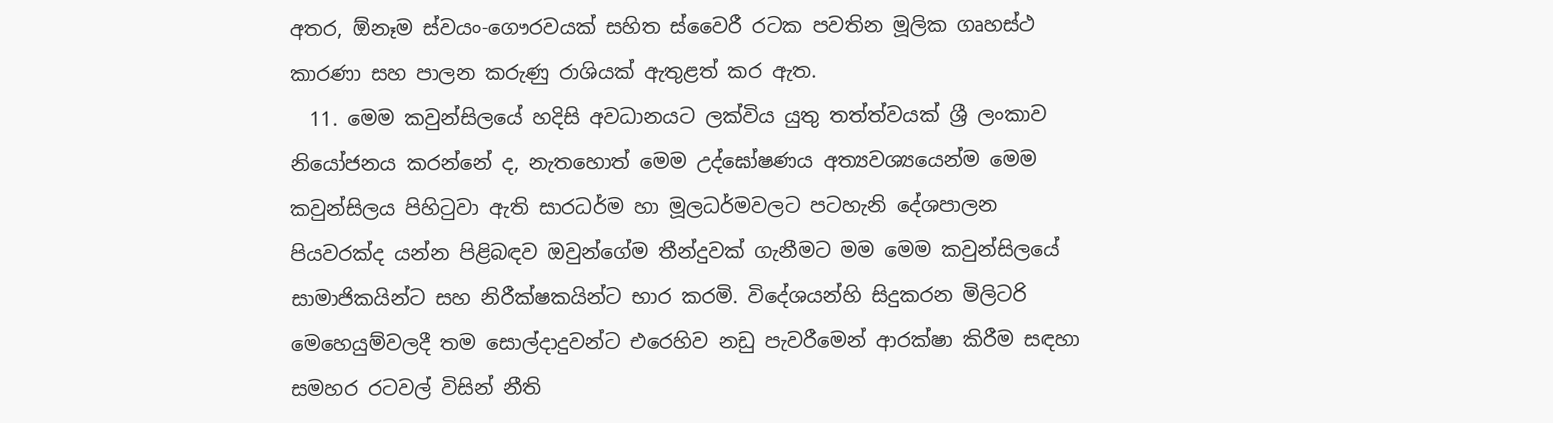අතර, ඕනෑම ස්වයං-ගෞරවයක් සහිත ස්වෛරී රටක පවතින මූලික ගෘහස්ථ කාරණා සහ පාලන කරුණු රාශියක් ඇතුළත් කර ඇත.
  11. මෙම කවුන්සිලයේ හදිසි අවධානයට ලක්විය යුතු තත්ත්වයක් ශ්‍රී ලංකාව නියෝජනය කරන්නේ ද, නැතහොත් මෙම උද්ඝෝෂණය අත්‍යවශ්‍යයෙන්ම මෙම කවුන්සිලය පිහිටුවා ඇති සාරධර්ම හා මූලධර්මවලට පටහැනි දේශපාලන පියවරක්ද යන්න පිළිබඳව ඔවුන්ගේම තීන්දුවක් ගැනීමට මම මෙම කවුන්සිලයේ සාමාජිකයින්ට සහ නිරීක්ෂකයින්ට භාර කරමි. විදේශයන්හි සිදුකරන මිලිටරි මෙහෙයුම්වලදී තම සොල්දාදුවන්ට එරෙහිව නඩු පැවරීමෙන් ආරක්ෂා කිරීම සඳහා සමහර රටවල් විසින් නීති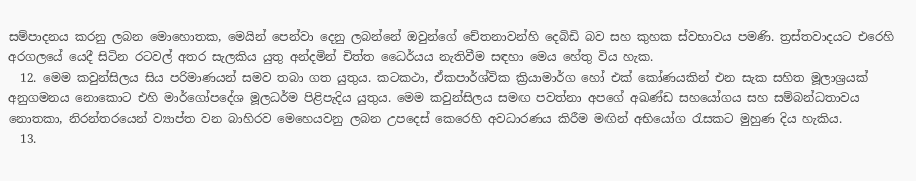සම්පාදනය කරනු ලබන මොහොතක, මෙයින් පෙන්වා දෙනු ලබන්නේ ඔවුන්ගේ චේතනාවන්හි දෙබිඩි බව සහ කුහක ස්වභාවය පමණි. ත්‍රස්තවාදයට එරෙහි අරගලයේ යෙදී සිටින රටවල් අතර සැලකිය යුතු අන්දමින් චිත්ත ධෛර්යය නැතිවීම සඳහා මෙය හේතු විය හැක.
  12. මෙම කවුන්සිලය සිය පරිමාණයන් සමව තබා ගත යුතුය. කටකථා, ඒකපාර්ශ්වික ක්‍රියාමාර්ග හෝ එක් කෝණයකින් එන සැක සහිත මූලාශ්‍රයක් අනුගමනය නොකොට එහි මාර්ගෝපදේශ මූලධර්ම පිළිපැදිය යුතුය. මෙම කවුන්සිලය සමඟ පවත්නා අපගේ අඛණ්ඩ සහයෝගය සහ සම්බන්ධතාවය නොතකා, නිරන්තරයෙන් ව්‍යාප්ත වන බාහිරව මෙහෙයවනු ලබන උපදෙස් කෙරෙහි අවධාරණය කිරීම මඟින් අභියෝග රැසකට මුහුණ දිය හැකිය.
  13.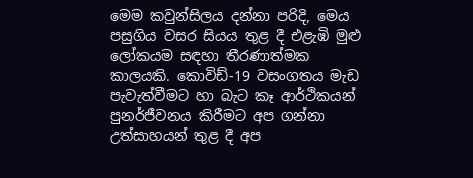මෙම කවුන්සිලය දන්නා පරිදි, මෙය පසුගිය වසර සියය තුළ දී එළැඹි මුළු ලෝකයම සඳහා තීරණාත්මක කාලයකි. කොවිඩ්-19 වසංගතය මැඩ පැවැත්වීමට හා බැට කෑ ආර්ථිකයන් පුනර්ජීවනය කිරීමට අප ගන්නා උත්සාහයන් තුළ දී අප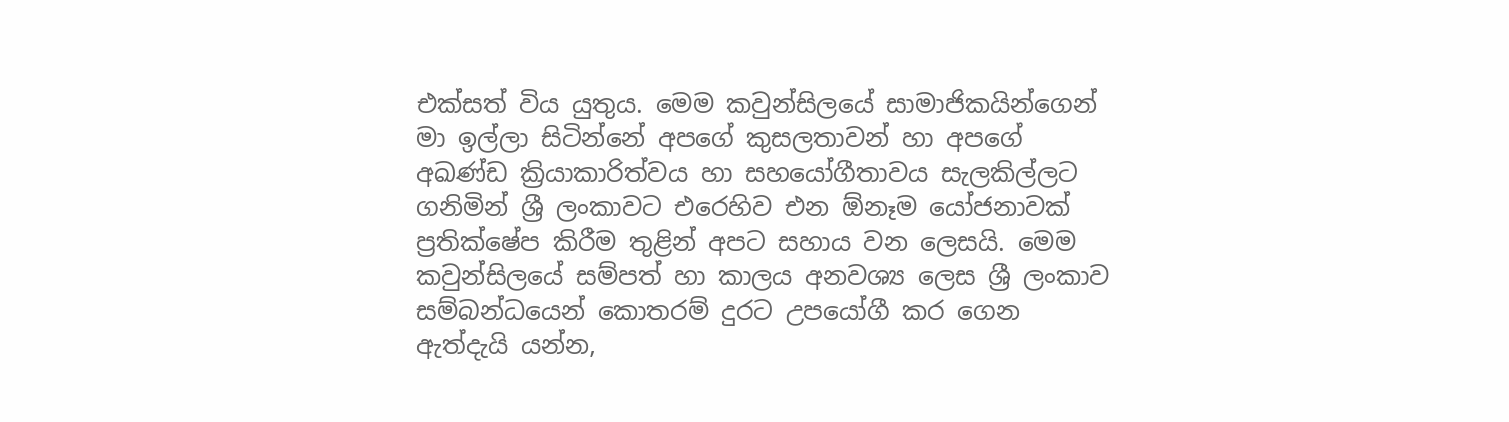එක්සත් විය යුතුය. මෙම කවුන්සිලයේ සාමාජිකයින්ගෙන් මා ඉල්ලා සිටින්නේ අපගේ කුසලතාවන් හා අපගේ අඛණ්ඩ ක්‍රියාකාරිත්වය හා සහයෝගීතාවය සැලකිල්ලට ගනිමින් ශ්‍රී ලංකාවට එරෙහිව එන ඕනෑම යෝජනාවක් ප්‍රතික්ෂේප කිරීම තුළින් අපට සහාය වන ලෙසයි. මෙම කවුන්සිලයේ සම්පත් හා කාලය අනවශ්‍ය ලෙස ශ්‍රී ලංකාව සම්බන්ධයෙන් කොතරම් දුරට උපයෝගී කර ගෙන ඇත්දැයි යන්න,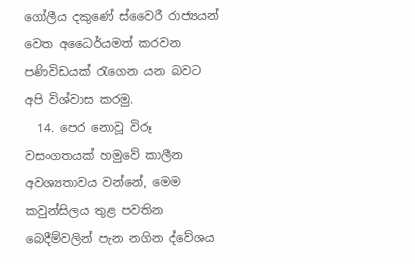ගෝලීය දකුණේ ස්වෛරී රාජ්‍යයන් වෙත අධෛර්යමත් කරවන පණිවිඩයක් රැගෙන යන බවට අපි විශ්වාස කරමු.
  14. පෙර නොවූ විරූ වසංගතයක් හමුවේ කාලීන අවශ්‍යතාවය වන්නේ, මෙම කවුන්සිලය තුළ පවතින බෙදීම්වලින් පැන නගින ද්වේශය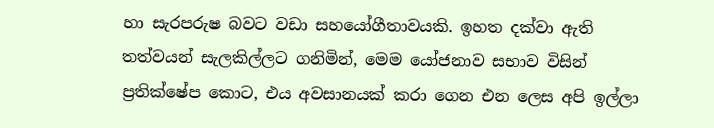හා සැරපරුෂ බවට වඩා සහයෝගීතාවයකි. ඉහත දක්වා ඇති තත්වයන් සැලකිල්ලට ගනිමින්, මෙම යෝජනාව සභාව විසින් ප්‍රතික්ෂේප කොට, එය අවසානයක් කරා ගෙන එන ලෙස අපි ඉල්ලා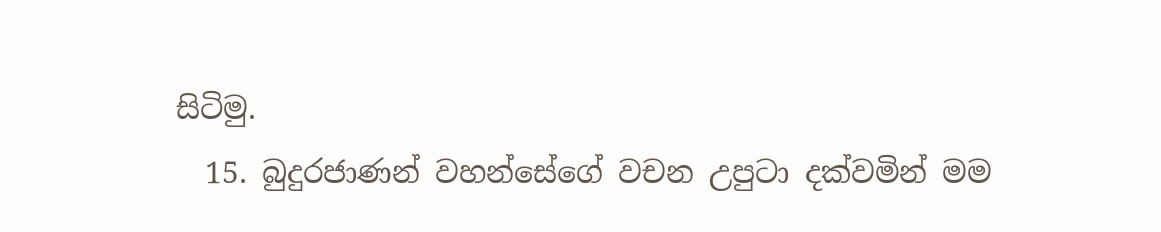සිටිමු.
  15. බුදුරජාණන් වහන්සේගේ වචන උපුටා දක්වමින් මම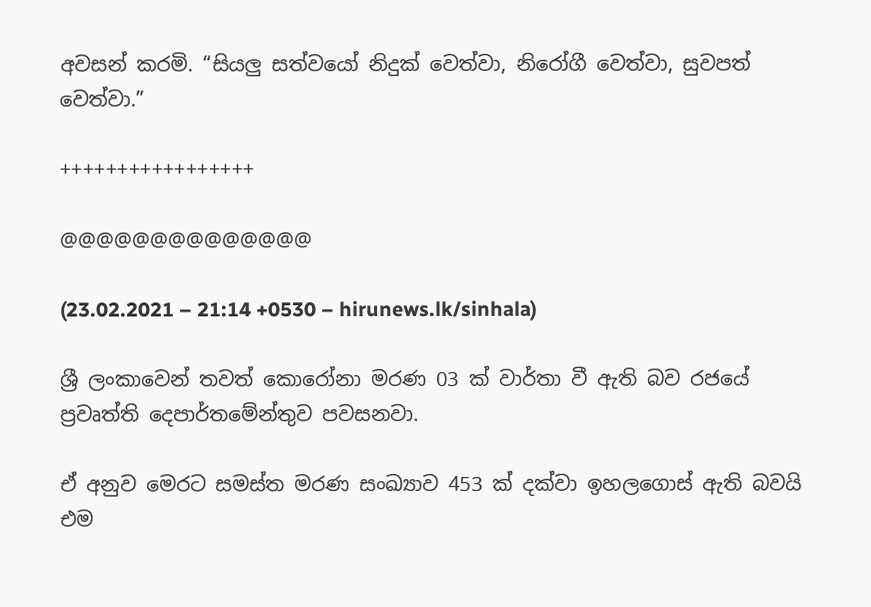අවසන් කරමි. “සියලු සත්වයෝ නිදුක් වෙත්වා, නිරෝගී වෙත්වා, සුවපත් වෙත්වා.”

+++++++++++++++++

@@@@@@@@@@@@@@

(23.02.2021 – 21:14 +0530 – hirunews.lk/sinhala)

ශ්‍රී ලංකාවෙන් තවත් කොරෝනා මරණ 03 ක් වාර්තා වී ඇති බව රජයේ ප්‍රවෘත්ති දෙපාර්තමේන්තුව පවසනවා.

ඒ අනුව මෙරට සමස්ත මරණ සංඛ්‍යාව 453 ක් දක්වා ඉහලගොස් ඇති බවයි එම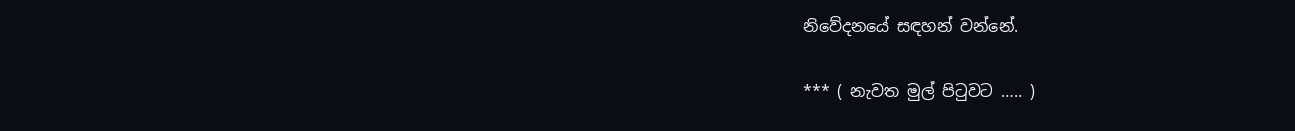නිවේදනයේ සඳහන් වන්නේ.

*** ( නැවත මුල් පිටුවට ….. )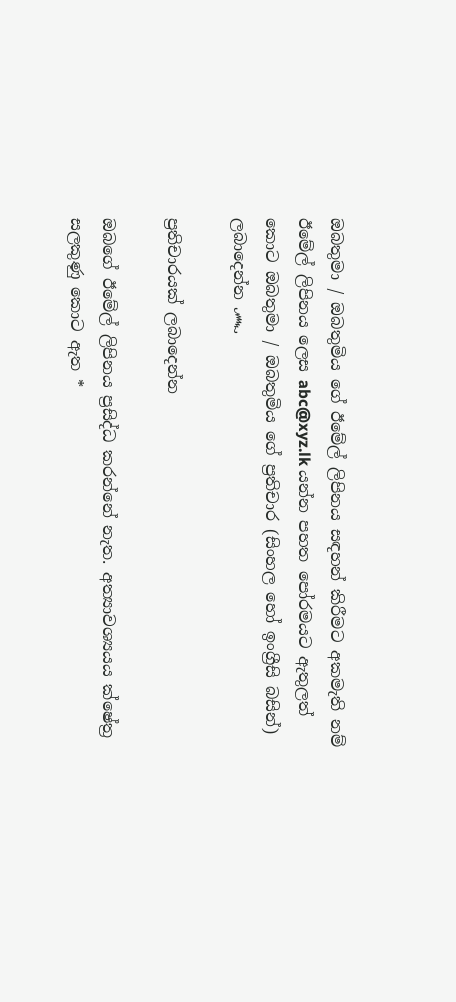ඔබතුමා / ඔබතුමිය ගේ ඊමේල් ලිපිනය සඳහන් කිරීමට අකමැති නම් ඊමේල් ලිපිනය ලෙස abc@xyz.lk යන්න පහත පෝරමයට ඇතුලත් කොට ඔබතුමා / ඔබතුමිය ගේ ප්‍රතිචාර (සිංහල හෝ ඉංග්‍රීසි බසින්) ලබාදෙන්න ෴

ප්‍රතිචාරයක් ලබාදෙන්න

ඔබගේ ඊමේල් ලිපිනය ප්‍රසිද්ධ කරන්නේ නැත. අත්‍යාවශ්‍යයය ක්ෂේත්‍ර සලකුණු කොට ඇත *